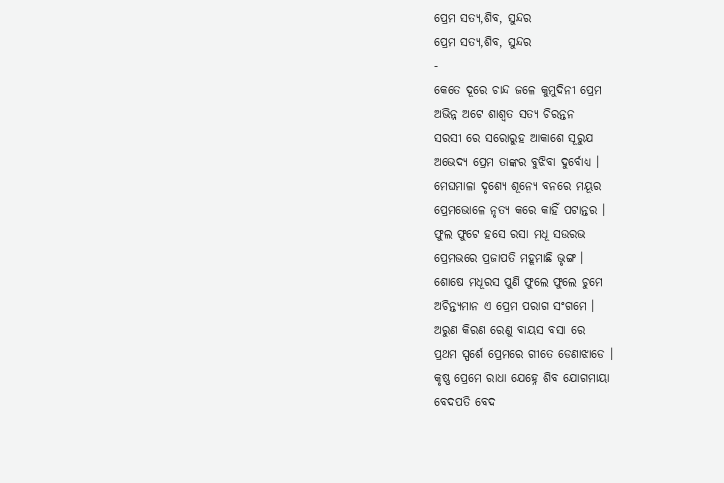ପ୍ରେମ ସତ୍ୟ,ଶିବ, ସୁନ୍ଦର
ପ୍ରେମ ସତ୍ୟ,ଶିବ, ସୁନ୍ଦର
-
କେତେ ଦୂରେ ଚାନ୍ଦ ଜଳେ କୁମୁଦିନୀ ପ୍ରେମ
ଅଭିନ୍ନ ଅଟେ ଶାଶ୍ଵତ ସତ୍ୟ ଚିରନ୍ତନ
ସରସୀ ରେ ସରୋରୁହ ଆକାଶେ ସୂରୁଯ
ଅଭେଦ୍ୟ ପ୍ରେମ ତାଙ୍କର ବୁଝିବା ଦୁର୍ବୋଧ୍ୟ ।
ମେଘମାଳା ଦୃଶ୍ୟେ ଶୂନ୍ୟେ ବନରେ ମୟୂର
ପ୍ରେମଭୋଳେ ନୃତ୍ୟ କରେ କାହିଁ ପଟାନ୍ତର ।
ଫୁଲ ଫୁଟେ ହସେ ରସା ମଧୂ ସଉରଭ
ପ୍ରେମଭରେ ପ୍ରଜାପତି ମହୂମାଛି ଭୃଙ୍ଗ ।
ଶୋଷେ ମଧୂରସ ପୁଣି ଫୁଲେ ଫୁଲେ ଚୁମେ
ଅଚିନ୍ତ୍ୟମାନ ଏ ପ୍ରେମ ପରାଗ ସଂଗମେ ।
ଅରୁଣ କିରଣ ରେଣୁ ବାୟସ ବସା ରେ
ପ୍ରଥମ ସ୍ପର୍ଶେ ପ୍ରେମରେ ଗୀତେ ଡେଣାଝାଡେ ।
କୃଷ୍ଣ ପ୍ରେମେ ରାଧା ଯେହ୍ନେ ଶିବ ଯୋଗମାୟା
ବେଦପତି ବେଦ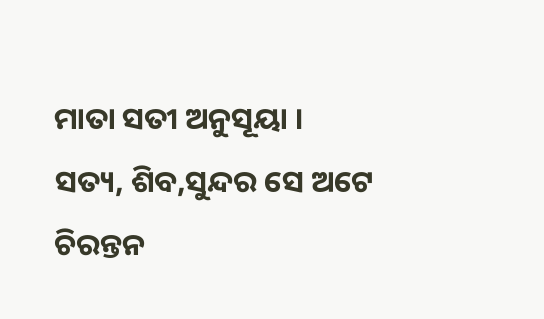ମାତା ସତୀ ଅନୁସୂୟା ।
ସତ୍ୟ, ଶିବ,ସୁନ୍ଦର ସେ ଅଟେ ଚିରନ୍ତନ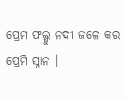ପ୍ରେମ ଫଲ୍ଗୁ ନଦୀ ଜଳେ କର ପ୍ରେମି ସ୍ନାନ ।